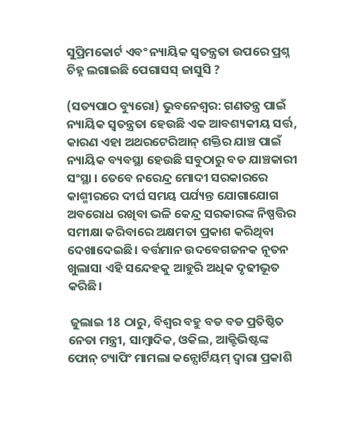ସୁପ୍ରିମକୋର୍ଟ ଏବଂ ନ୍ୟାୟିକ ସ୍ୱତନ୍ତ୍ରତା ଉପରେ ପ୍ରଶ୍ନ ଚିହ୍ନ ଲଗାଇଛି ପେଗାସସ୍ ଜାସୁସି ?

(ସତ୍ୟପାଠ ବ୍ୟୁରୋ) ଭୁବନେଶ୍ୱର: ଗଣତନ୍ତ୍ର ପାଇଁ ନ୍ୟାୟିକ ସ୍ବତନ୍ତ୍ରତା ହେଉଛି ଏକ ଆବଶ୍ୟକୀୟ ସର୍ତ୍ତ, କାରଣ ଏହା ଅଥରଟେରିଆନ୍ ଶକ୍ତିର ଯାଞ୍ଚ ପାଇଁ ନ୍ୟାୟିକ ବ୍ୟବସ୍ଥା ହେଉଛି ସବୁଠାରୁ ବଡ ଯାଞ୍ଚକାରୀ ସଂସ୍ଥା । ତେବେ ନରେନ୍ଦ୍ର ମୋଦୀ ସରକାରରେ କାଶ୍ମୀରରେ ଦୀର୍ଘ ସମୟ ପର୍ଯ୍ୟନ୍ତ ଯୋଗାଯୋଗ ଅବରୋଧ ରଖିବା ଭଳି କେନ୍ଦ୍ର ସରକାରଙ୍କ ନିଷ୍ପତ୍ତିର ସମୀକ୍ଷା କରିବାରେ ଅକ୍ଷମତା ପ୍ରକାଶ କରିଥିବା ଦେଖାଦେଇଛି। ବର୍ତ୍ତମାନ ଉଦବେଗଜନକ ନୂତନ ଖୁଲାସା ଏହି ସନ୍ଦେହକୁ ଆହୁରି ଅଧିକ ଦୃଢୀଭୂତ କରିଛି।

 ଜୁଲାଇ 18 ଠାରୁ, ବିଶ୍ବର ବହୁ ବଡ ବଡ ପ୍ରତିଷ୍ଠିତ ନେତା ମନ୍ତ୍ରୀ, ସାମ୍ବାଦିକ, ଓକିଲ, ଆକ୍ଟିଭିଷ୍ଟଙ୍କ ଫୋନ୍ ଟ୍ୟାପିଂ ମାମଲା କନ୍ସୋର୍ଟିୟମ୍ ଦ୍ୱାରା ପ୍ରକାଶି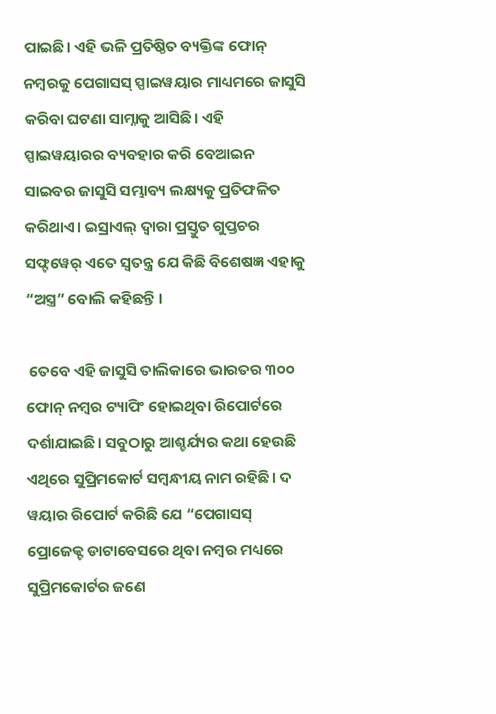ପାଇଛି। ଏହି ଭଳି ପ୍ରତିଷ୍ଠିତ ବ୍ୟକ୍ତିଙ୍କ ଫୋନ୍ ନମ୍ବରକୁ ପେଗାସସ୍ ସ୍ପାଇୱୟାର ମାଧ୍ୟମରେ ଜାସୁସି କରିବା ଘଟଣା ସାମ୍ନାକୁ ଆସିଛି। ଏହି ସ୍ପାଇୱୟାରର ବ୍ୟବହାର କରି ବେଆଇନ ସାଇବର ଜାସୁସି ସମ୍ଭାବ୍ୟ ଲକ୍ଷ୍ୟକୁ ପ୍ରତିଫଳିତ କରିଥାଏ। ଇସ୍ରାଏଲ୍ ଦ୍ୱାରା ପ୍ରସ୍ତୁତ ଗୁପ୍ତଚର ସଫ୍ଟୱେର୍ ଏତେ ସ୍ୱତନ୍ତ୍ର ଯେ କିଛି ବିଶେଷଜ୍ଞ ଏହାକୁ “ଅସ୍ତ୍ର” ବୋଲି କହିଛନ୍ତି ।

 ତେବେ ଏହି ଜାସୁସି ତାଲିକାରେ ଭାରତର ୩୦୦ ଫୋନ୍ ନମ୍ବର ଟ୍ୟାପିଂ ହୋଇଥିବା ରିପୋର୍ଟରେ ଦର୍ଶାଯାଇଛି। ସବୁଠାରୁ ଆଶ୍ଚର୍ଯ୍ୟର କଥା ହେଉଛି ଏଥିରେ ସୁପ୍ରିମକୋର୍ଟ ସମ୍ବନ୍ଧୀୟ ନାମ ରହିଛି। ଦ ୱୟାର ରିପୋର୍ଟ କରିଛି ଯେ “ପେଗାସସ୍ ପ୍ରୋଜେକ୍ଟ ଡାଟାବେସରେ ଥିବା ନମ୍ବର ମଧ୍ୟରେ ସୁପ୍ରିମକୋର୍ଟର ଜଣେ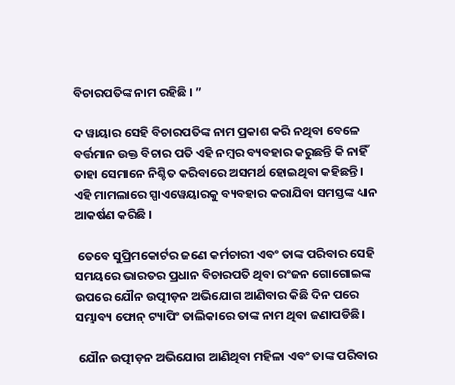ବିଚାରପତିଙ୍କ ନାମ ରହିଛି । ”

ଦ ୱାୟାର ସେହି ବିଚାରପତିଙ୍କ ନାମ ପ୍ରକାଶ କରି ନଥିବା ବେଳେ ବର୍ତ୍ତମାନ ଉକ୍ତ ବିଚାର ପତି ଏହି ନମ୍ବର ବ୍ୟବହାର କରୁଛନ୍ତି କି ନାହିଁ ତାହା ସେମାନେ ନିଶ୍ଚିତ କରିବାରେ ଅସମର୍ଥ ହୋଇଥିବା କହିଛନ୍ତି। ଏହି ମାମଲାରେ ସ୍ପାଏୱେୟାରକୁ ବ୍ୟବହାର କରାଯିବା ସମସ୍ତଙ୍କ ଧ୍ୟାନ ଆକର୍ଷଣ କରିଛି ।

 ତେବେ ସୁପ୍ରିମକୋର୍ଟର ଜଣେ କର୍ମଚାରୀ ଏବଂ ତାଙ୍କ ପରିବାର ସେହି ସମୟରେ ଭାରତର ପ୍ରଧାନ ବିଚାରପତି ଥିବା ରଂଜନ ଗୋଗୋଇଙ୍କ ଉପରେ ଯୌନ ଉତ୍ପୀଡ଼ନ ଅଭିଯୋଗ ଆଣିବାର କିଛି ଦିନ ପରେ ସମ୍ଭାବ୍ୟ ଫୋନ୍ ଟ୍ୟାପିଂ ତାଲିକାରେ ତାଙ୍କ ନାମ ଥିବା ଜଣାପଡିଛି।

 ଯୌନ ଉତ୍ପୀଡ଼ନ ଅଭିଯୋଗ ଆଣିଥିବା ମହିଳା ଏବଂ ତାଙ୍କ ପରିବାର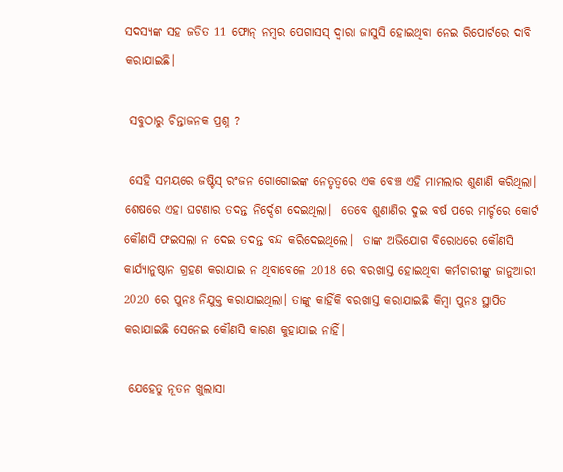ସଦସ୍ୟଙ୍କ ସହ ଜଡିତ 11 ଫୋନ୍ ନମ୍ବର ପେଗାସସ୍ ଦ୍ୱାରା ଜାସୁସି ହୋଇଥିବା ନେଇ ରିପୋର୍ଟରେ ଦାବି କରାଯାଇଛି।

 ସବୁଠାରୁ ଚିନ୍ତାଜନକ ପ୍ରଶ୍ନ ?

 ସେହି ସମୟରେ ଜଷ୍ଟିସ୍ ରଂଜନ ଗୋଗୋଇଙ୍କ ନେତୃତ୍ୱରେ ଏକ ବେଞ୍ଚ ଏହି ମାମଲାର ଶୁଣାଣି କରିଥିଲା। ଶେଷରେ ଏହା ଘଟଣାର ତଦନ୍ତ ନିର୍ଦ୍ଦେଶ ଦେଇଥିଲା।  ତେବେ ଶୁଣାଣିର ଦୁଇ ବର୍ଷ ପରେ ମାର୍ଚ୍ଚରେ କୋର୍ଟ କୌଣସି ଫଇସଲା ନ ଦେଇ ତଦନ୍ତ ବନ୍ଦ କରିଦେଇଥିଲେ।  ତାଙ୍କ ଅଭିଯୋଗ ବିରୋଧରେ କୌଣସି କାର୍ଯ୍ୟାନୁଷ୍ଠାନ ଗ୍ରହଣ କରାଯାଇ ନ ଥିବାବେଳେ 2018 ରେ ବରଖାସ୍ତ ହୋଇଥିବା କର୍ମଚାରୀଙ୍କୁ ଜାନୁଆରୀ 2020 ରେ ପୁନଃ ନିଯୁକ୍ତ କରାଯାଇଥିଲା। ତାଙ୍କୁ କାହିଁକି ବରଖାସ୍ତ କରାଯାଇଛି କିମ୍ବା ପୁନଃ ସ୍ଥାପିତ କରାଯାଇଛି ସେନେଇ କୌଣସି କାରଣ କୁହାଯାଇ ନାହିଁ।

 ଯେହେତୁ ନୂତନ ଖୁଲାସା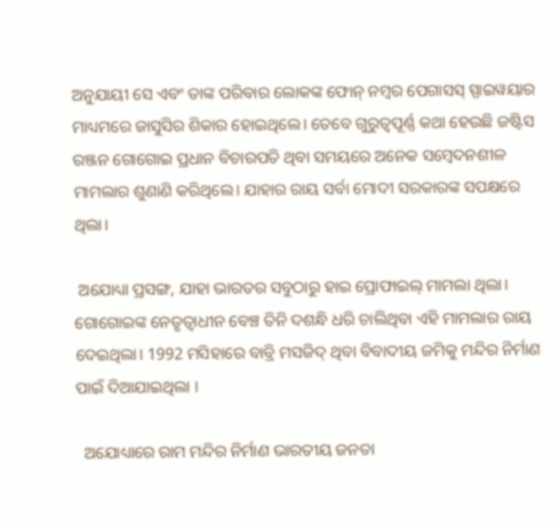ଅନୁଯାୟୀ ସେ ଏବଂ ତାଙ୍କ ପରିବାର ଲୋକଙ୍କ ଫୋନ୍ ନମ୍ବର ପେଗାସସ୍ ସ୍ପାଇୱୟାର ମାଧ୍ୟମରେ ଜାସୁସିର ଶିକାର ହୋଇଥିଲେ। ତେବେ ଗୁରୁତ୍ବପୂର୍ଣ୍ଣ କଥା ହେଉଛି ଜଷ୍ଟିସ ରଞ୍ଜନ ଗୋଗୋଇ ପ୍ରଧାନ ବିଚାରପତି ଥିବା ସମୟରେ ଅନେକ ସମ୍ବେଦନଶୀଳ ମାମଲାର ଶୁଣାଣି କରିଥିଲେ। ଯାହାର ରାୟ ସର୍ବା ମୋଦୀ ସରକାରଙ୍କ ସପକ୍ଷରେ ଥିଲା।

 ଅଯୋଧ୍ୟା ପ୍ରସଙ୍ଗ, ଯାହା ଭାରତର ସବୁଠାରୁ ହାଇ ପ୍ରୋଫାଇଲ୍ ମାମଲା ଥିଲା। ଗୋଗୋଇଙ୍କ ନେତୃତ୍ୱାଧୀନ ବେଞ୍ଚ ତିନି ଦଶନ୍ଧି ଧରି ଚାଲିଥିବା ଏହି ମାମଲାର ରାୟ ଦେଇଥିଲା। 1992 ମସିହାରେ ବାବ୍ରି ମସଜିଦ୍ ଥିବା ବିବାଦୀୟ ଜମିକୁ ମନ୍ଦିର ନିର୍ମାଣ ପାଇଁ ଦିଆଯାଇଥିଲା ।

  ଅଯୋଧ୍ୟାରେ ରାମ ମନ୍ଦିର ନିର୍ମାଣ ଭାରତୀୟ ଜନତା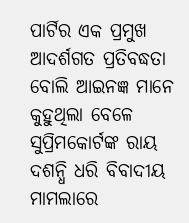ପାର୍ଟିର ଏକ ପ୍ରମୁଖ ଆଦର୍ଶଗତ ପ୍ରତିବଦ୍ଧତା ବୋଲି ଆଇନଜ୍ଞ ମାନେ କୁହୁଥିଲା ବେଳେ ସୁପ୍ରିମକୋର୍ଟଙ୍କ ରାୟ ଦଶନ୍ଧି ଧରି ବିବାଦୀୟ ମାମଲାରେ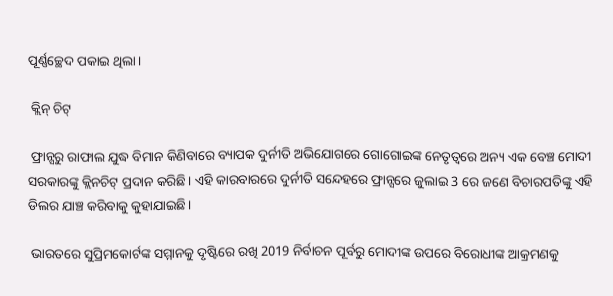ପୂର୍ଣ୍ଣଚ୍ଛେଦ ପକାଇ ଥିଲା।

 କ୍ଲିନ୍ ଚିଟ୍

 ଫ୍ରାନ୍ସରୁ ରାଫାଲ ଯୁଦ୍ଧ ବିମାନ କିଣିବାରେ ବ୍ୟାପକ ଦୁର୍ନୀତି ଅଭିଯୋଗରେ ଗୋଗୋଇଙ୍କ ନେତୃତ୍ୱରେ ଅନ୍ୟ ଏକ ବେଞ୍ଚ ମୋଦୀ ସରକାରଙ୍କୁ କ୍ଲିନଚିଟ୍ ପ୍ରଦାନ କରିଛି। ଏହି କାରବାରରେ ଦୁର୍ନୀତି ସନ୍ଦେହରେ ଫ୍ରାନ୍ସରେ ଜୁଲାଇ 3 ରେ ଜଣେ ବିଚାରପତିଙ୍କୁ ଏହି ଡିଲର ଯାଞ୍ଚ କରିବାକୁ କୁହାଯାଇଛି।

 ଭାରତରେ ସୁପ୍ରିମକୋର୍ଟଙ୍କ ସମ୍ମାନକୁ ଦୃଷ୍ଟିରେ ରଖି 2019 ନିର୍ବାଚନ ପୂର୍ବରୁ ମୋଦୀଙ୍କ ଉପରେ ବିରୋଧୀଙ୍କ ଆକ୍ରମଣକୁ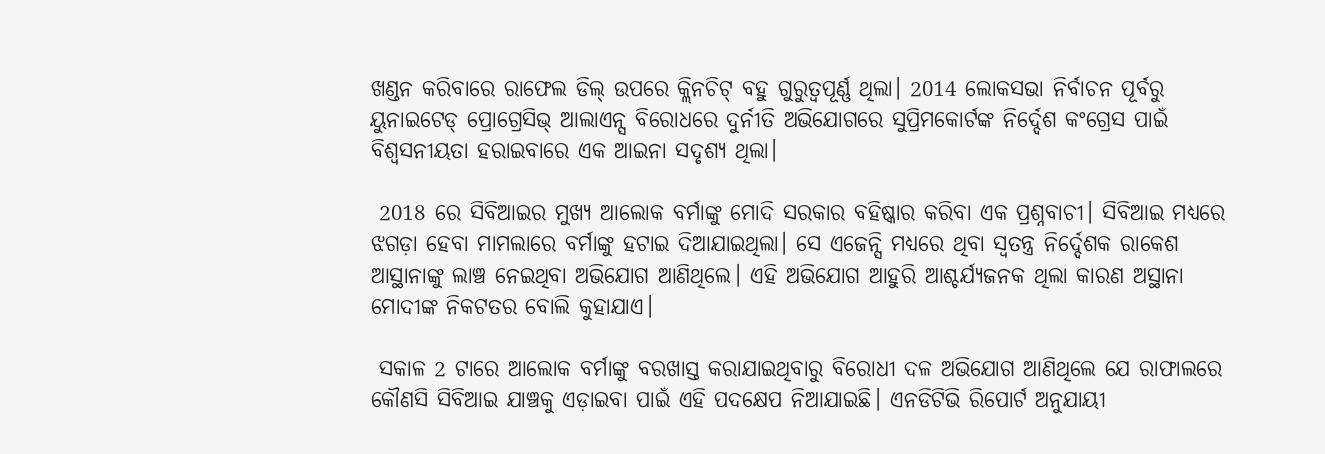ଖଣ୍ଡନ କରିବାରେ ରାଫେଲ ଡିଲ୍ ଉପରେ କ୍ଲିନଚିଟ୍ ବହୁ ଗୁରୁତ୍ୱପୂର୍ଣ୍ଣ ଥିଲା। 2014 ଲୋକସଭା ନିର୍ବାଚନ ପୂର୍ବରୁ ୟୁନାଇଟେଡ୍ ପ୍ରୋଗ୍ରେସିଭ୍ ଆଲାଏନ୍ସ ବିରୋଧରେ ଦୁର୍ନୀତି ଅଭିଯୋଗରେ ସୁପ୍ରିମକୋର୍ଟଙ୍କ ନିର୍ଦ୍ଦେଶ କଂଗ୍ରେସ ପାଇଁ ବିଶ୍ୱସନୀୟତା ହରାଇବାରେ ଏକ ଆଇନା ସଦୃଶ୍ୟ ଥିଲା।

 2018 ରେ ସିବିଆଇର ମୁଖ୍ୟ ଆଲୋକ ବର୍ମାଙ୍କୁ ମୋଦି ସରକାର ବହିଷ୍କାର କରିବା ଏକ ପ୍ରଶ୍ନବାଚୀ। ସିବିଆଇ ମଧ୍ୟରେ ଝଗଡ଼ା ହେବା ମାମଲାରେ ବର୍ମାଙ୍କୁ ହଟାଇ ଦିଆଯାଇଥିଲା। ସେ ଏଜେନ୍ସି ମଧ୍ୟରେ ଥିବା ସ୍ୱତନ୍ତ୍ର ନିର୍ଦ୍ଦେଶକ ରାକେଶ ଆସ୍ଥାନାଙ୍କୁ ଲାଞ୍ଚ ନେଇଥିବା ଅଭିଯୋଗ ଆଣିଥିଲେ। ଏହି ଅଭିଯୋଗ ଆହୁରି ଆଶ୍ଚର୍ଯ୍ୟଜନକ ଥିଲା କାରଣ ଅସ୍ଥାନା ମୋଦୀଙ୍କ ନିକଟତର ବୋଲି କୁହାଯାଏ।

 ସକାଳ 2 ଟାରେ ଆଲୋକ ବର୍ମାଙ୍କୁ ବରଖାସ୍ତ କରାଯାଇଥିବାରୁ ବିରୋଧୀ ଦଳ ଅଭିଯୋଗ ଆଣିଥିଲେ ଯେ ରାଫାଲରେ କୌଣସି ସିବିଆଇ ଯାଞ୍ଚକୁ ଏଡ଼ାଇବା ପାଇଁ ଏହି ପଦକ୍ଷେପ ନିଆଯାଇଛି। ଏନଡିଟିଭି ରିପୋର୍ଟ ଅନୁଯାୟୀ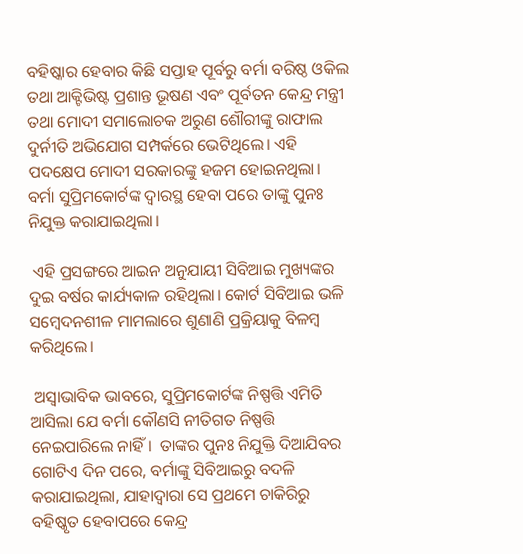ବହିଷ୍କାର ହେବାର କିଛି ସପ୍ତାହ ପୂର୍ବରୁ ବର୍ମା ବରିଷ୍ଠ ଓକିଲ ତଥା ଆକ୍ଟିଭିଷ୍ଟ ପ୍ରଶାନ୍ତ ଭୂଷଣ ଏବଂ ପୂର୍ବତନ କେନ୍ଦ୍ର ମନ୍ତ୍ରୀ ତଥା ମୋଦୀ ସମାଲୋଚକ ଅରୁଣ ଶୌରୀଙ୍କୁ ରାଫାଲ ଦୁର୍ନୀତି ଅଭିଯୋଗ ସମ୍ପର୍କରେ ଭେଟିଥିଲେ। ଏହି ପଦକ୍ଷେପ ମୋଦୀ ସରକାରଙ୍କୁ ହଜମ ହୋଇନଥିଲା। ବର୍ମା ସୁପ୍ରିମକୋର୍ଟଙ୍କ ଦ୍ବାରସ୍ଥ ହେବା ପରେ ତାଙ୍କୁ ପୁନଃ ନିଯୁକ୍ତ କରାଯାଇଥିଲା।

 ଏହି ପ୍ରସଙ୍ଗରେ ଆଇନ ଅନୁଯାୟୀ ସିବିଆଇ ମୁଖ୍ୟଙ୍କର ଦୁଇ ବର୍ଷର କାର୍ଯ୍ୟକାଳ ରହିଥିଲା। କୋର୍ଟ ସିବିଆଇ ଭଳି ସମ୍ବେଦନଶୀଳ ମାମଲାରେ ଶୁଣାଣି ପ୍ରକ୍ରିୟାକୁ ବିଳମ୍ବ କରିଥିଲେ।

 ଅସ୍ୱାଭାବିକ ଭାବରେ, ସୁପ୍ରିମକୋର୍ଟଙ୍କ ନିଷ୍ପତ୍ତି ଏମିତି ଆସିଲା ଯେ ବର୍ମା କୌଣସି ନୀତିଗତ ନିଷ୍ପତ୍ତି ନେଇପାରିଲେ ନାହିଁ।  ତାଙ୍କର ପୁନଃ ନିଯୁକ୍ତି ଦିଆଯିବର ଗୋଟିଏ ଦିନ ପରେ, ବର୍ମାଙ୍କୁ ସିବିଆଇରୁ ବଦଳି କରାଯାଇଥିଲା, ଯାହାଦ୍ୱାରା ସେ ପ୍ରଥମେ ଚାକିରିରୁ ବହିଷ୍କୃତ ହେବାପରେ କେନ୍ଦ୍ର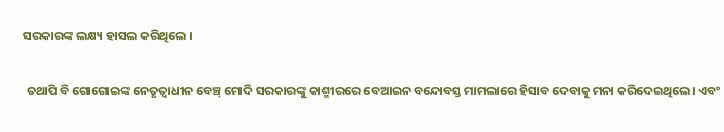ସରକାରଙ୍କ ଲକ୍ଷ୍ୟ ହାସଲ କରିଥିଲେ ।

 ତଥାପି ବି ଗୋଗୋଇଙ୍କ ନେତୃତ୍ୱାଧୀନ ବେଞ୍ଚ୍ ମୋଦି ସରକାରଙ୍କୁ କାଶ୍ମୀରରେ ବେଆଇନ ବନ୍ଦୋବସ୍ତ ମାମଲାରେ ହିସାବ ଦେବାକୁ ମନା କରିଦେଇଥିଲେ। ଏବଂ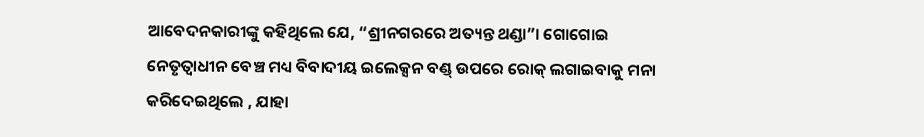ଆବେଦନକାରୀଙ୍କୁ କହିଥିଲେ ଯେ, “ଶ୍ରୀନଗରରେ ଅତ୍ୟନ୍ତ ଥଣ୍ଡା”। ଗୋଗୋଇ ନେତୃତ୍ୱାଧୀନ ବେଞ୍ଚ ମଧ୍ୟ ବିବାଦୀୟ ଇଲେକ୍ସନ ବଣ୍ଡ୍ ଉପରେ ରୋକ୍ ଲଗାଇବାକୁ ମନା କରିଦେଇଥିଲେ , ଯାହା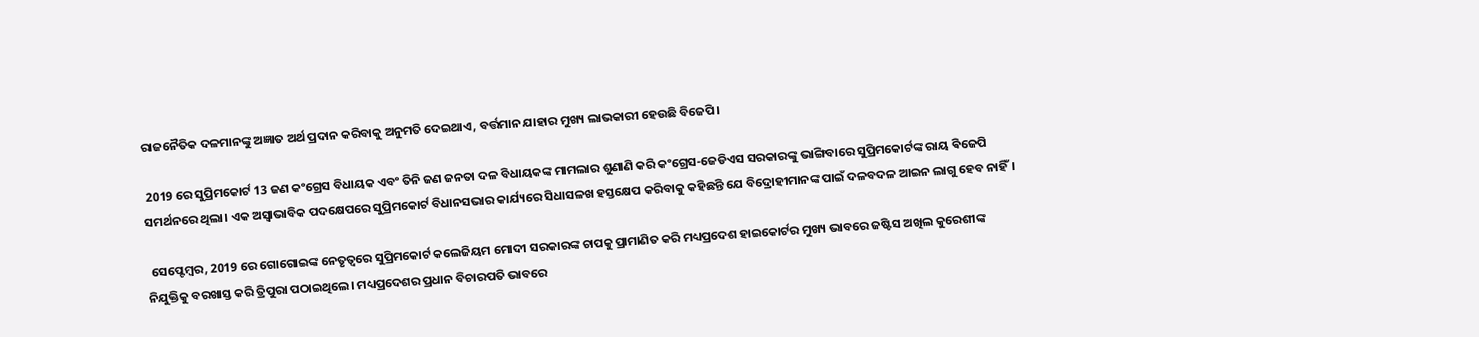ରାଜନୈତିକ ଦଳମାନଙ୍କୁ ଅଜ୍ଞାତ ଅର୍ଥ ପ୍ରଦାନ କରିବାକୁ ଅନୁମତି ଦେଇଥାଏ, ବର୍ତ୍ତମାନ ଯାହାର ମୁଖ୍ୟ ଲାଭକାରୀ ହେଉଛି ବିଜେପି।

 2019 ରେ ସୁପ୍ରିମକୋର୍ଟ 13 ଜଣ କଂଗ୍ରେସ ବିଧାୟକ ଏବଂ ତିନି ଜଣ ଜନତା ଦଳ ବିଧାୟକଙ୍କ ମାମଲାର ଶୁଣାଣି କରି କଂଗ୍ରେସ-ଜେଡିଏସ ସରକାରଙ୍କୁ ଭାଙ୍ଗିବାରେ ସୁପ୍ରିମକୋର୍ଟଙ୍କ ରାୟ ଵିଜେପି ସମର୍ଥନରେ ଥିଲା। ଏକ ଅସ୍ବାଭାବିକ ପଦକ୍ଷେପରେ ସୁପ୍ରିମକୋର୍ଟ ବିଧାନସଭାର କାର୍ଯ୍ୟରେ ସିଧାସଳଖ ହସ୍ତକ୍ଷେପ କରିବାକୁ କହିଛନ୍ତି ଯେ ବିଦ୍ରୋହୀମାନଙ୍କ ପାଇଁ ଦଳବଦଳ ଆଇନ ଲାଗୁ ହେବ ନାହିଁ।

 ସେପ୍ଟେମ୍ବର, 2019 ରେ ଗୋଗୋଇଙ୍କ ନେତୃତ୍ୱରେ ସୁପ୍ରିମକୋର୍ଟ କଲେଜିୟମ ମୋଦୀ ସରକାରଙ୍କ ଚାପକୁ ପ୍ରାମାଣିତ କରି ମଧ୍ୟପ୍ରଦେଶ ହାଇକୋର୍ଟର ମୁଖ୍ୟ ଭାବରେ ଜଷ୍ଟିସ ଅଖିଲ କୁରେଶୀଙ୍କ ନିଯୁକ୍ତିକୁ ବରଖାସ୍ତ କରି ତ୍ରିପୁରା ପଠାଇଥିଲେ। ମଧ୍ୟପ୍ରଦେଶର ପ୍ରଧାନ ବିଚାରପତି ଭାବରେ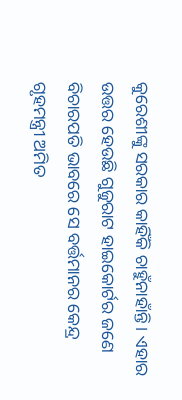କୁରେଶୀଙ୍କୁ ସରକାର କାହିଁକି ଚାହୁଁନାହାଁନ୍ତି। ଏହାର ଉତ୍ତର ହେଉଛି ଗୁଜୁରାଟ ହାଇକୋର୍ଟର ଜଣେ ବିଚାରପତି ଭାବରେ ସେ ବର୍ତ୍ତମାନର କେନ୍ଦ୍ର ଗୃହମନ୍ତ୍ରୀ ଅମିତ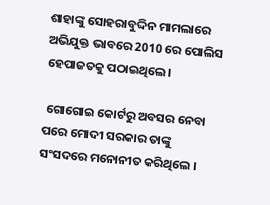ଶାହାଙ୍କୁ ସୋହରାବୁଦ୍ଦିନ ମାମଲାରେ ଅଭିଯୁକ୍ତ ଭାବରେ 2010 ରେ ପୋଲିସ ହେପାଜତକୁ ପଠାଇଥିଲେ।

 ଗୋଗୋଇ କୋର୍ଟରୁ ଅବସର ନେବା ପରେ ମୋଦୀ ସରକାର ତାଙ୍କୁ ସଂସଦରେ ମନୋନୀତ କରିଥିଲେ ।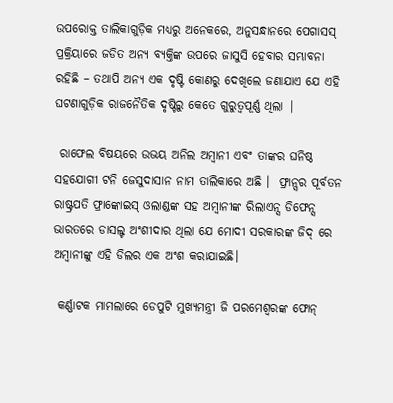ଉପରୋକ୍ତ ତାଲିକାଗୁଡ଼ିକ ମଧ୍ୟରୁ ଅନେକରେ, ଅନୁସନ୍ଧାନରେ ପେଗାସସ୍ ପ୍ରକ୍ରିୟାରେ ଜଡିତ ଅନ୍ୟ ବ୍ୟକ୍ତିଙ୍କ ଉପରେ ଜାସୁସି ହେବାର ସମ୍ଭାବନା ରହିଛି – ତଥାପି ଅନ୍ୟ ଏକ ଦୃଷ୍ଟି କୋଣରୁ ଦେଖିଲେ ଜଣାଯାଏ ଯେ ଏହି ଘଟଣାଗୁଡ଼ିକ ରାଜନୈତିକ ଦୃଷ୍ଟିରୁ କେତେ ଗୁରୁତ୍ୱପୂର୍ଣ୍ଣ ଥିଲା |

 ରାଫେଲ ବିଷୟରେ ଉଭୟ ଅନିଲ ଅମ୍ବାନୀ ଏବଂ ତାଙ୍କର ଘନିଷ୍ଠ ସହଯୋଗୀ ଟନି ଜେସୁଦାସାନ ନାମ ତାଲିକାରେ ଅଛି ।  ଫ୍ରାନ୍ସର ପୂର୍ବତନ ରାଷ୍ଟ୍ରପତି ଫ୍ରାଙ୍କୋଇସ୍ ଓଲାଣ୍ଡଙ୍କ ସହ ଅମ୍ବାନୀଙ୍କ ରିଲାଏନ୍ସ ଡିଫେନ୍ସ ଭାରତରେ ଡାସଲ୍ଟ ଅଂଶୀଦାର ଥିଲା ଯେ ମୋଦୀ ସରକାରଙ୍କ ଜିଦ୍ ରେ ଅମ୍ବାନୀଙ୍କୁ ଏହି ଡିଲର ଏକ ଅଂଶ କରାଯାଇଛି।

 କର୍ଣ୍ଣାଟକ ମାମଲାରେ ଡେପୁଟି ମୁଖ୍ୟମନ୍ତ୍ରୀ ଜି ପରମେଶ୍ୱରଙ୍କ ଫୋନ୍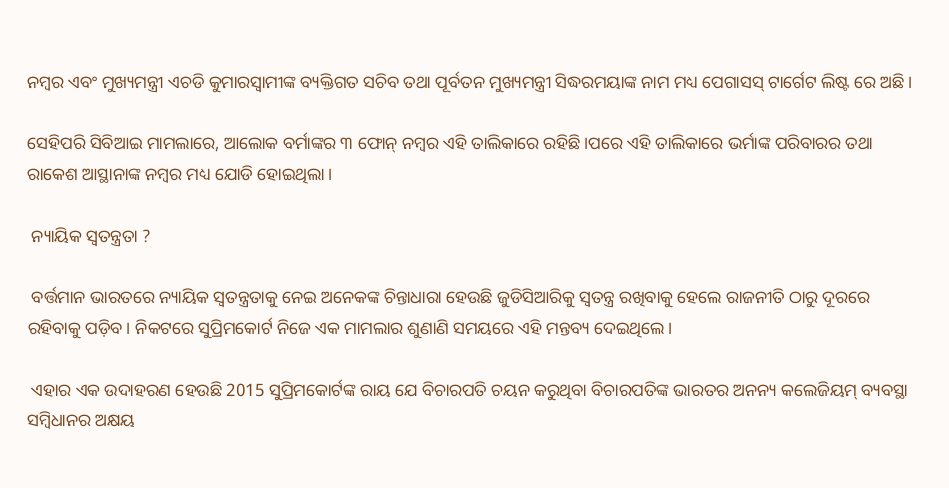ନମ୍ବର ଏବଂ ମୁଖ୍ୟମନ୍ତ୍ରୀ ଏଚଡି କୁମାରସ୍ୱାମୀଙ୍କ ବ୍ୟକ୍ତିଗତ ସଚିବ ତଥା ପୂର୍ବତନ ମୁଖ୍ୟମନ୍ତ୍ରୀ ସିଦ୍ଧରମୟାଙ୍କ ନାମ ମଧ୍ୟ ପେଗାସସ୍ ଟାର୍ଗେଟ ଲିଷ୍ଟ ରେ ଅଛି।

ସେହିପରି ସିବିଆଇ ମାମଲାରେ, ଆଲୋକ ବର୍ମାଙ୍କର ୩ ଫୋନ୍ ନମ୍ବର ଏହି ତାଲିକାରେ ରହିଛି।ପରେ ଏହି ତାଲିକାରେ ଭର୍ମାଙ୍କ ପରିବାରର ତଥା ରାକେଶ ଆସ୍ଥାନାଙ୍କ ନମ୍ବର ମଧ୍ୟ ଯୋଡି ହୋଇଥିଲା।

 ନ୍ୟାୟିକ ସ୍ବତନ୍ତ୍ରତା ?

 ବର୍ତ୍ତମାନ ଭାରତରେ ନ୍ୟାୟିକ ସ୍ବତନ୍ତ୍ରତାକୁ ନେଇ ଅନେକଙ୍କ ଚିନ୍ତାଧାରା ହେଉଛି ଜୁଡିସିଆରିକୁ ସ୍ବତନ୍ତ୍ର ରଖିବାକୁ ହେଲେ ରାଜନୀତି ଠାରୁ ଦୂରରେ ରହିବାକୁ ପଡ଼ିବ। ନିକଟରେ ସୁପ୍ରିମକୋର୍ଟ ନିଜେ ଏକ ମାମଲାର ଶୁଣାଣି ସମୟରେ ଏହି ମନ୍ତବ୍ୟ ଦେଇଥିଲେ।

 ଏହାର ଏକ ଉଦାହରଣ ହେଉଛି 2015 ସୁପ୍ରିମକୋର୍ଟଙ୍କ ରାୟ ଯେ ବିଚାରପତି ଚୟନ କରୁଥିବା ବିଚାରପତିଙ୍କ ଭାରତର ଅନନ୍ୟ କଲେଜିୟମ୍ ବ୍ୟବସ୍ଥା ସମ୍ବିଧାନର ଅକ୍ଷୟ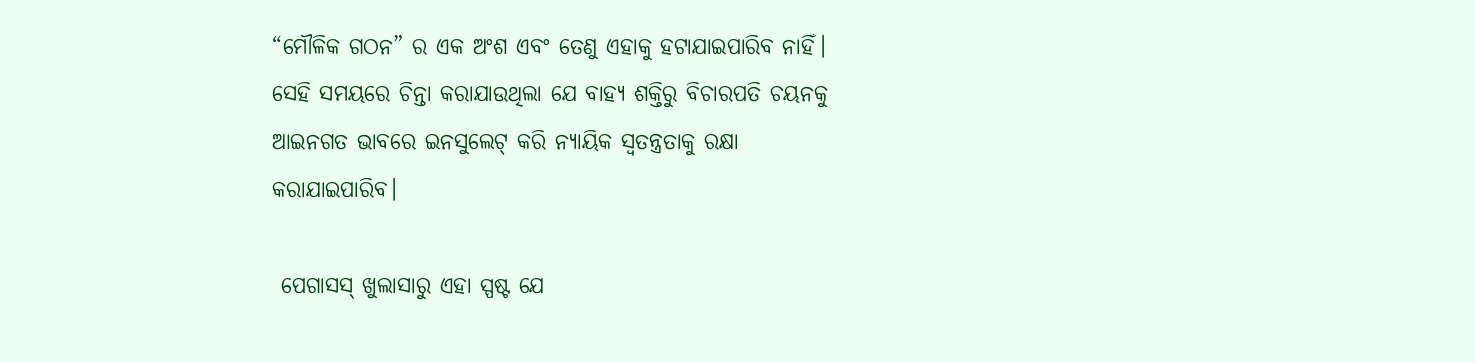“ମୌଳିକ ଗଠନ” ର ଏକ ଅଂଶ ଏବଂ ତେଣୁ ଏହାକୁ ହଟାଯାଇପାରିବ ନାହିଁ। ସେହି ସମୟରେ ଚିନ୍ତା କରାଯାଉଥିଲା ଯେ ବାହ୍ୟ ଶକ୍ତିରୁ ବିଚାରପତି ଚୟନକୁ ଆଇନଗତ ଭାବରେ ଇନସୁଲେଟ୍ କରି ନ୍ୟାୟିକ ସ୍ବତନ୍ତ୍ରତାକୁ ରକ୍ଷା କରାଯାଇପାରିବ।

 ପେଗାସସ୍ ଖୁଲାସାରୁ ଏହା ସ୍ପଷ୍ଟ ଯେ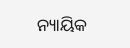ନ୍ୟାୟିକ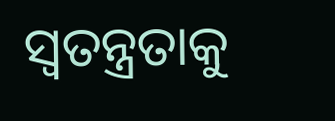ସ୍ବତନ୍ତ୍ରତାକୁ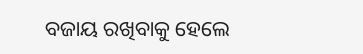ବଜାୟ ରଖିବାକୁ ହେଲେ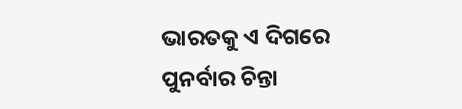ଭାରତକୁ ଏ ଦିଗରେ ପୁନର୍ବାର ଚିନ୍ତା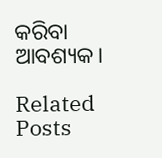କରିବା ଆବଶ୍ୟକ।

Related Posts